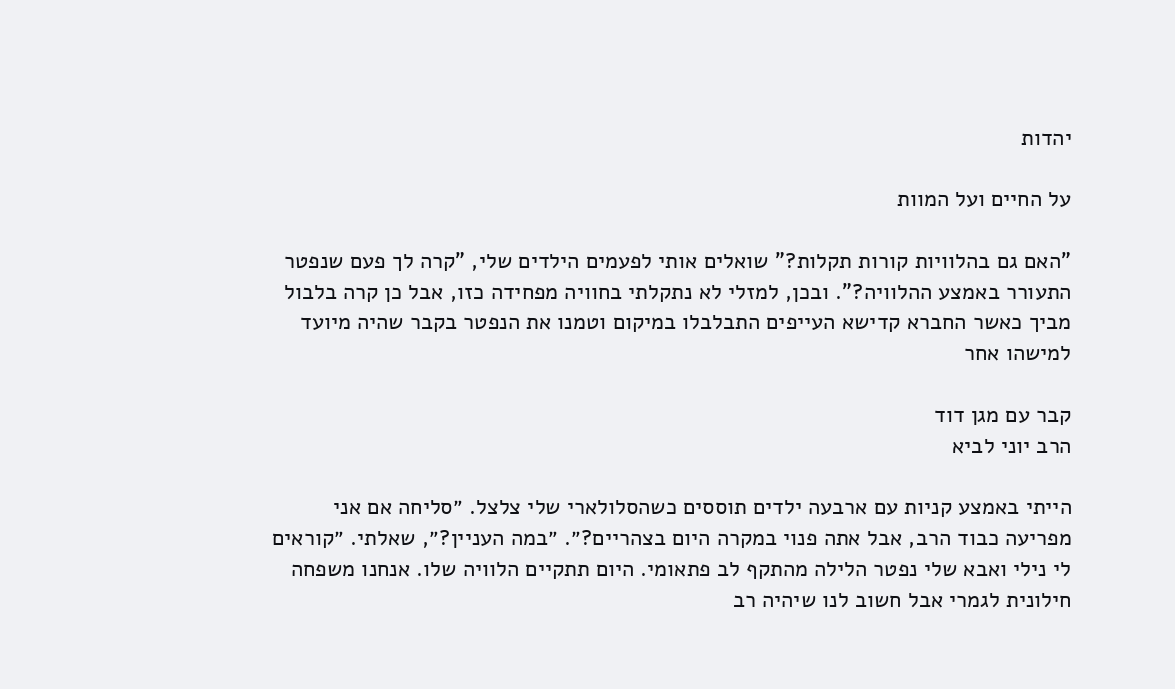יהדות

על החיים ועל המוות

"האם גם בהלוויות קורות תקלות?" שואלים אותי לפעמים הילדים שלי, "קרה לך פעם שנפטר התעורר באמצע ההלוויה?". ובכן, למזלי לא נתקלתי בחוויה מפחידה כזו, אבל כן קרה בלבול מביך כאשר החברא קדישא העייפים התבלבלו במיקום וטמנו את הנפטר בקבר שהיה מיועד למישהו אחר

קבר עם מגן דוד
הרב יוני לביא

הייתי באמצע קניות עם ארבעה ילדים תוססים כשהסלולארי שלי צלצל. ״סליחה אם אני מפריעה כבוד הרב, אבל אתה פנוי במקרה היום בצהריים?״. ״במה העניין?״, שאלתי. ״קוראים לי נילי ואבא שלי נפטר הלילה מהתקף לב פתאומי. היום תתקיים הלוויה שלו. אנחנו משפחה חילונית לגמרי אבל חשוב לנו שיהיה רב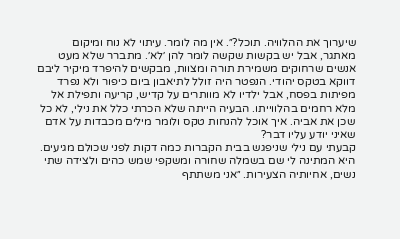שיערוך את ההלוויה. תוכל?״. אין מה לומר. עיתוי לא נוח ומיקום מאתגר, אבל יש בקשות שקשה לומר להן ׳לא׳. מתברר שלא מעט אנשים שרחוקים משמירת תורה ומצוות, מבקשים להיפרד מיקיר ליבם דווקא בטקס יהודי. הנפטר היה זולל לתיאבון ביום כיפור ולא נפרד מפיתות בפסח, אבל ילדיו לא מוותרים על קדיש, קריעה ותפילת אל מלא רחמים בהלווייתו. הבעיה הייתה שלא הכרתי כלל את נילי, לא כל שכן את אביה. איך אוכל להנחות טקס ולומר מילים מכבדות על אדם שאיני יודע עליו דבר?
קבעתי עם נילי שניפגש בבית הקברות כמה דקות לפני שכולם מגיעים. היא המתינה לי שם בשמלה שחורה ומשקפי שמש כהים ולצידה שתי נשים, אחיותיה הצעירות. ״אני משתתף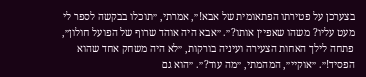בצערכן על פטירתו הפתאומית של אבא!״, אמרתי, ״תוכלו בבקשה לספר לי מעט עליו? משהו שאפיין אותו?״. ״אבא היה אוהד שרוף של הפועל חולון״, פתחה לילך האחות הצעירה ועיניה בורקות, ״לא היה משחק אחד שהוא הפסיד!״. ״אוקיי״, המהמתי, ״מה עוד?״. ״הוא גם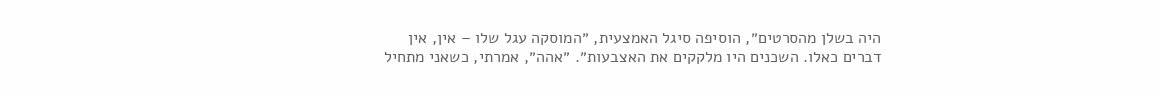היה בשלן מהסרטים״, הוסיפה סיגל האמצעית, ״המוסקה עגל שלו – אין, אין דברים כאלו. השכנים היו מלקקים את האצבעות״. ״אהה״, אמרתי, כשאני מתחיל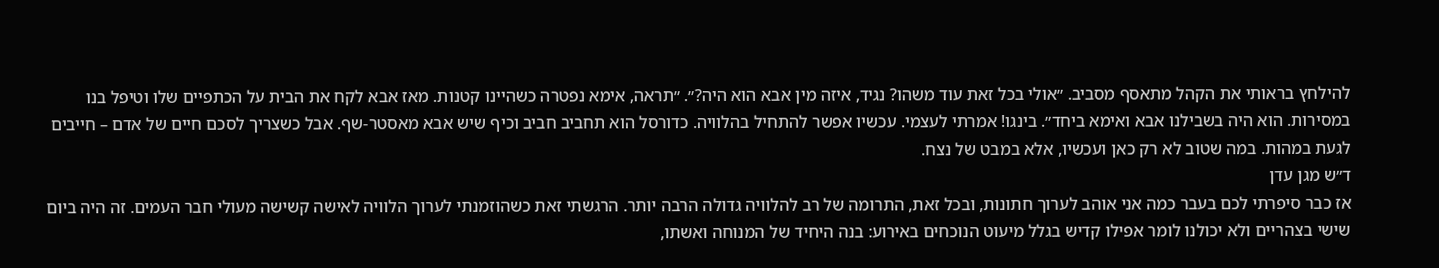להילחץ בראותי את הקהל מתאסף מסביב. ״אולי בכל זאת עוד משהו? נגיד, איזה מין אבא הוא היה?״. ״תראה, אימא נפטרה כשהיינו קטנות. מאז אבא לקח את הבית על הכתפיים שלו וטיפל בנו במסירות. הוא היה בשבילנו אבא ואימא ביחד״. בינגו! אמרתי לעצמי. עכשיו אפשר להתחיל בהלוויה. כדורסל הוא תחביב חביב וכיף שיש אבא מאסטר-שף. אבל כשצריך לסכם חיים של אדם – חייבים לגעת במהות. במה שטוב לא רק כאן ועכשיו, אלא במבט של נצח.
ד״ש מגן עדן
אז כבר סיפרתי לכם בעבר כמה אני אוהב לערוך חתונות, ובכל זאת, התרומה של רב להלוויה גדולה הרבה יותר. הרגשתי זאת כשהוזמנתי לערוך הלוויה לאישה קשישה מעולי חבר העמים. זה היה ביום שישי בצהריים ולא יכולנו לומר אפילו קדיש בגלל מיעוט הנוכחים באירוע: בנה היחיד של המנוחה ואשתו,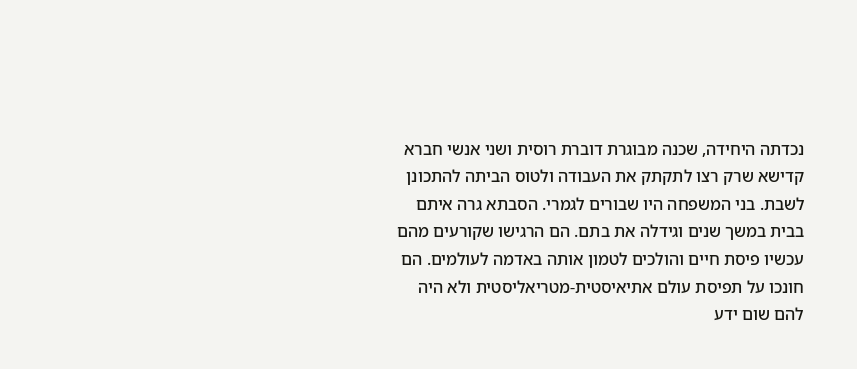נכדתה היחידה, שכנה מבוגרת דוברת רוסית ושני אנשי חברא קדישא שרק רצו לתקתק את העבודה ולטוס הביתה להתכונן לשבת. בני המשפחה היו שבורים לגמרי. הסבתא גרה איתם בבית במשך שנים וגידלה את בתם. הם הרגישו שקורעים מהם עכשיו פיסת חיים והולכים לטמון אותה באדמה לעולמים. הם חונכו על תפיסת עולם אתיאיסטית-מטריאליסטית ולא היה להם שום ידע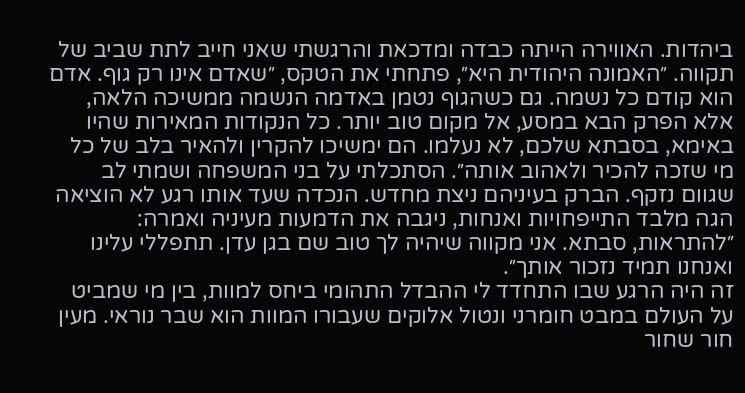ביהדות. האווירה הייתה כבדה ומדכאת והרגשתי שאני חייב לתת שביב של תקווה. ״האמונה היהודית היא״, פתחתי את הטקס, ״שאדם אינו רק גוף. אדם הוא קודם כל נשמה. גם כשהגוף נטמן באדמה הנשמה ממשיכה הלאה, אלא הפרק הבא במסע, אל מקום טוב יותר. כל הנקודות המאירות שהיו באימא, בסבתא שלכם, לא נעלמו. הם ימשיכו להקרין ולהאיר בלב של כל מי שזכה להכיר ולאהוב אותה״. הסתכלתי על בני המשפחה ושמתי לב שגוום נזקף. הברק בעיניהם ניצת מחדש. הנכדה שעד אותו רגע לא הוציאה הגה מלבד התייפחויות ואנחות, ניגבה את הדמעות מעיניה ואמרה: ״להתראות, סבתא. אני מקווה שיהיה לך טוב שם בגן עדן. תתפללי עלינו ואנחנו תמיד נזכור אותך״.
זה היה הרגע שבו התחדד לי ההבדל התהומי ביחס למוות, בין מי שמביט על העולם במבט חומרני ונטול אלוקים שעבורו המוות הוא שבר נוראי. מעין חור שחור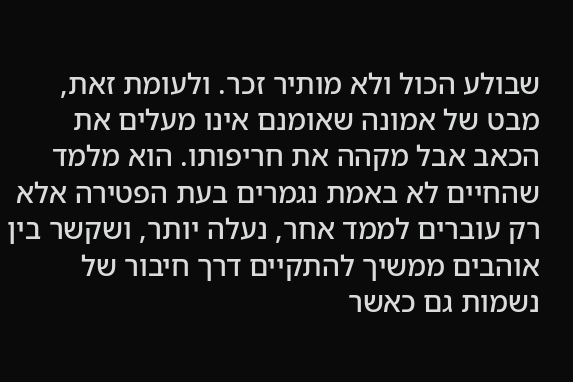שבולע הכול ולא מותיר זכר. ולעומת זאת, מבט של אמונה שאומנם אינו מעלים את הכאב אבל מקהה את חריפותו. הוא מלמד שהחיים לא באמת נגמרים בעת הפטירה אלא רק עוברים לממד אחר, נעלה יותר, ושקשר בין אוהבים ממשיך להתקיים דרך חיבור של נשמות גם כאשר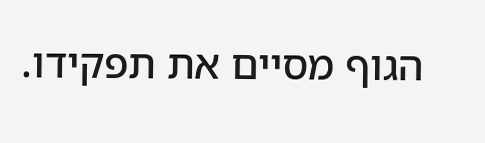הגוף מסיים את תפקידו.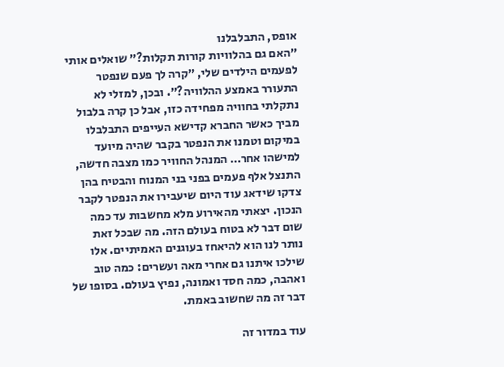אופס, התבלבלנו
״האם גם בהלוויות קורות תקלות?״ שואלים אותי לפעמים הילדים שלי, ״קרה לך פעם שנפטר התעורר באמצע ההלוויה?״. ובכן, למזלי לא נתקלתי בחוויה מפחידה כזו, אבל כן קרה בלבול מביך כאשר החברא קדישא העייפים התבלבלו במיקום וטמנו את הנפטר בקבר שהיה מיועד למישהו אחר… המנהל החוויר כמו מצבה חדשה, התנצל אלף פעמים בפני בני המנוח והבטיח בהן צדקו שידאג עוד היום שיעבירו את הנפטר לקבר הנכון. יצאתי מהאירוע מלא מחשבות עד כמה שום דבר לא בטוח בעולם הזה. מה שבכל זאת נותר לנו הוא להיאחז בעוגנים האמיתיים. אלו שילכו איתנו גם אחרי מאה ועשרים: כמה טוב ואהבה, כמה חסד ואמונה, נפיץ בעולם. בסופו של דבר זה מה שחשוב באמת.

עוד במדור זה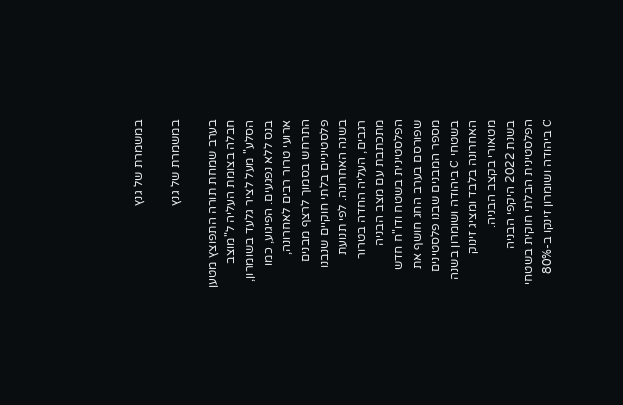במשמרת של גנץ

במשמרת של גנץ

בערב שמחת תורה התפוצץ מטען חבלה בצומת העליה ל"מוצב הסלע" מעל לציר גלעד בשומרון, בנס ללא נפגעים. הפיגוע, כמו ארועי טרור רבים לאחרונה, התרחש בסמוך לרצף מבנים פלסטיניים בלתי חוקיים שנבנו בשנה האחרונה. לפי תנועת רגבים, העליה החדה בטרור מתכתבת עם מצב הבניה הפלסטינית בשטח ודו"ח חדש שפורסם בערב החג חושף את מספר המבנים שבנו פלסטינים בשטחי C ביהודה ושומרון בשנה האחרונה בלבד ומציג זינוק מטאורי בקצב הבניה.
בשנת 2022 היקפי הבניה הפלסטינית הבלתי חוקית בשטחי C ביהודה ושומרון זינקו ב-80%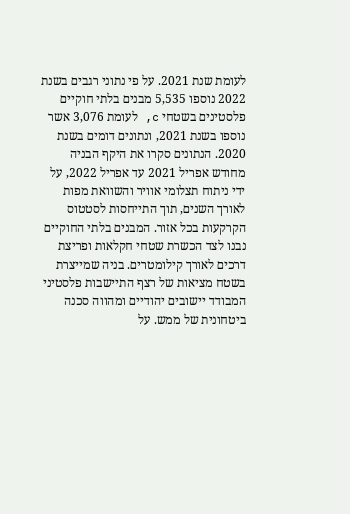לעומת שנת 2021. על פי נתוני רגבים בשנת 2022 נוספו 5,535 מבנים בלתי חוקיים פלסטינים בשטחי c, לעומת 3,076 אשר נוספו בשנת 2021, ונתונים דומים בשנת 2020. הנתונים סקרו את היקף הבניה מחודש אפריל 2021 עד אפריל 2022, על ידי ניתוח תצלומי אוויר והשוואת מפות לאורך השנים, תוך התייחסות לסטטוס הקרקעות בכל אזור. המבנים בלתי החוקיים נבנו לצד הכשרת שטחי חקלאות ופריצת דרכים לאורך קילומטרים. בניה שמייצרת בשטח מציאות של רצף התיישבות פלסטיני המבודד יישובים יהודיים ומהווה סכנה ביטחונית של ממש. על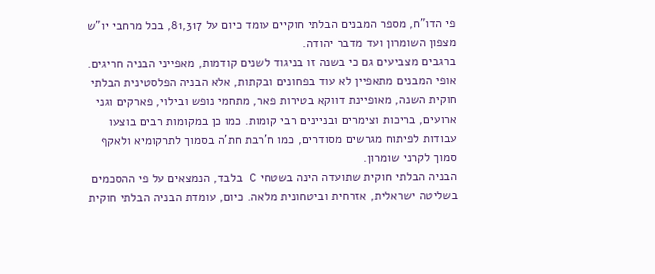פי הדו"ח, מספר המבנים הבלתי חוקיים עומד כיום על 81,317, בכל מרחבי יו"ש מצפון השומרון ועד מדבר יהודה.
ברגבים מצביעים גם כי בשנה זו בניגוד לשנים קודמות, מאפייני הבניה חריגים. אופי המבנים מתאפיין לא עוד בפחונים ובקתות, אלא הבניה הפלסטינית הבלתי חוקית השנה, מאופיינת דווקא בטירות פאר, מתחמי נופש ובילוי, פארקים וגני ארועים, בריכות וצימרים ובניינים רבי קומות. כמו כן במקומות רבים בוצעו עבודות לפיתוח מגרשים מסודרים, כמו ח'רבת חת'ה בסמוך לתרקומיא ולאקף סמוך לקרני שומרון.
הבניה הבלתי חוקית שתועדה הינה בשטחי C בלבד, הנמצאים על פי ההסכמים בשליטה ישראלית, אזרחית וביטחונית מלאה. כיום, עומדת הבניה הבלתי חוקית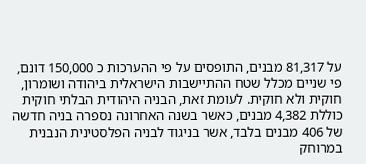על 81,317 מבנים, התופסים על פי ההערכות כ 150,000 דונם, פי שניים מכלל שטח ההתיישבות הישראלית ביהודה ושומרון, חוקית ולא חוקית. לעומת זאת, הבניה היהודית הבלתי חוקית כוללת 4,382 מבנים, כאשר בשנה האחרונה נספרה בניה חדשה של 406 מבנים בלבד, אשר בניגוד לבניה הפלסטינית הנבנית במרוחק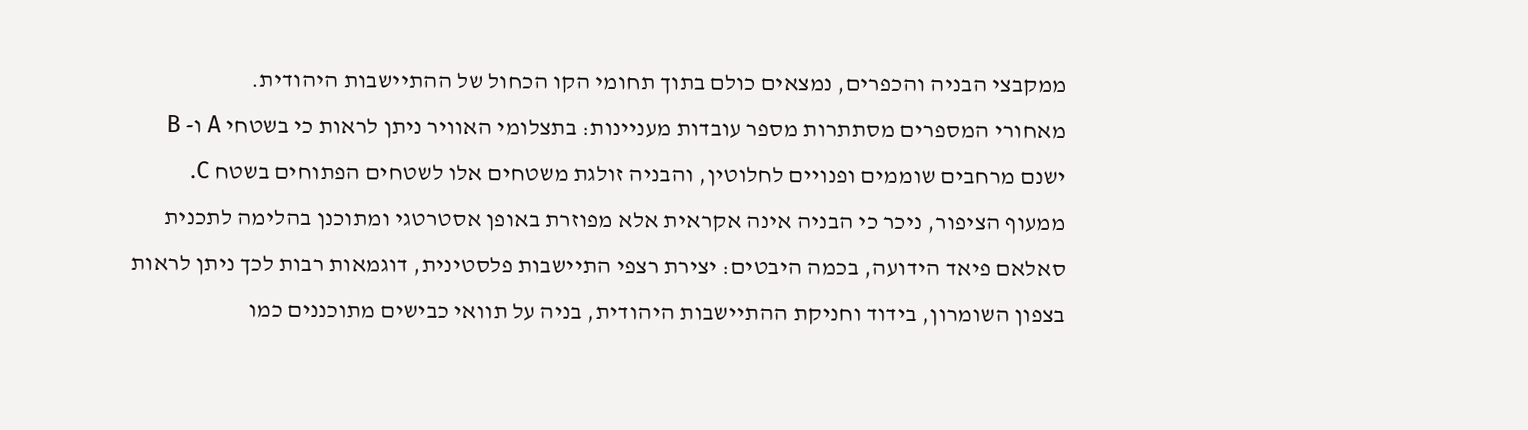ממקבצי הבניה והכפרים, נמצאים כולם בתוך תחומי הקו הכחול של ההתיישבות היהודית.
מאחורי המספרים מסתתרות מספר עובדות מעניינות: בתצלומי האוויר ניתן לראות כי בשטחי A ו- B ישנם מרחבים שוממים ופנויים לחלוטין, והבניה זולגת משטחים אלו לשטחים הפתוחים בשטח C. ממעוף הציפור, ניכר כי הבניה אינה אקראית אלא מפוזרת באופן אסטרטגי ומתוכנן בהלימה לתכנית סאלאם פיאד הידועה, בכמה היבטים: יצירת רצפי התיישבות פלסטינית, דוגמאות רבות לכך ניתן לראות בצפון השומרון, בידוד וחניקת ההתיישבות היהודית, בניה על תוואי כבישים מתוכננים כמו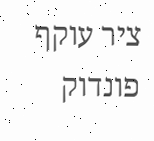ציר עוקף פונדוק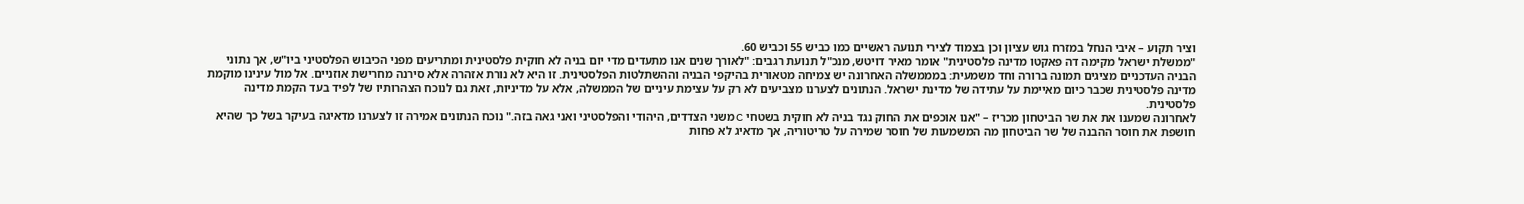וציר תקוע – איבי הנחל במזרח גוש עציון וכן בצמוד לצירי תנועה ראשיים כמו כביש 55 וכביש 60.
"ממשלת ישראל מקימה דה פאקטו מדינה פלסטינית" אומר מאיר דויטש, מנכ"ל תנועת רגבים: "לאורך שנים אנו מתעדים מדי יום בניה לא חוקית פלסטינית ומתריעים מפני הכיבוש הפלסטיני ביו"ש, אך נתוני הבניה העדכניים מציגים תמונה ברורה וחד משמעית: במממשלה האחרונה יש צמיחה מטאורית בהיקפי הבניה וההשתלטות הפלסטינית. זו היא לא נורת אזהרה אלא סירנה מחרישת אוזניים. אל מול עינינו מוקמת מדינה פלסטינית שכבר כיום מאיימת על עתידה של מדינת ישראל. הנתונים לצערנו מצביעים לא רק על עצימת עיניים של הממשלה, אלא על מדיניות, זאת גם לנוכח הצהרותיו של לפיד בעד הקמת מדינה פלסטינית.
לאחרונה שמענו את את שר הביטחון מכריז – "אנו אוכפים את החוק נגד בניה לא חוקית בשטחי C משני הצדדים, היהודי והפלסטיני ואני גאה בזה." נוכח הנתונים אמירה זו לצערנו מדאיגה בעיקר בשל כך שהיא חושפת את חוסר ההבנה של שר הביטחון מה המשמעות של חוסר שמירה על טריטוריה, אך מדאיג לא פחות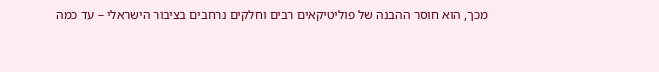מכך, הוא חוסר ההבנה של פוליטיקאים רבים וחלקים נרחבים בציבור הישראלי – עד כמה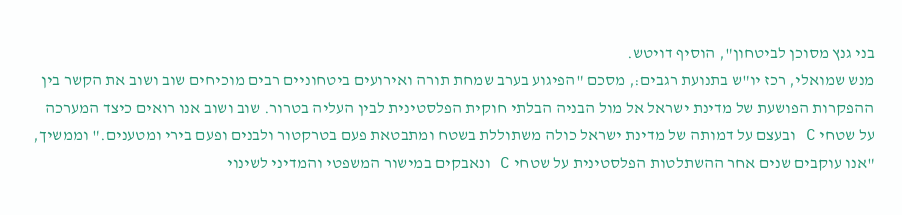בני גנץ מסוכן לביטחון", הוסיף דויטש.
מנש שמואלי, רכז יו"ש בתנועת רגבים:, מסכם "הפיגוע בערב שמחת תורה ואירועים ביטחוניים רבים מוכיחים שוב ושוב את הקשר בין ההפקרות הפושעת של מדינת ישראל אל מול הבניה הבלתי חוקית הפלסטינית לבין העליה בטרור. שוב ושוב אנו רואים כיצד המערכה על שטחי C ובעצם על דמותה של מדינת ישראל כולה משתוללת בשטח ומתבטאת פעם בטרקטור ולבנים ופעם בירי ומטענים." וממשיך, "אנו עוקבים שנים אחר ההשתלטות הפלסטינית על שטחי C ונאבקים במישור המשפטי והמדיני לשינוי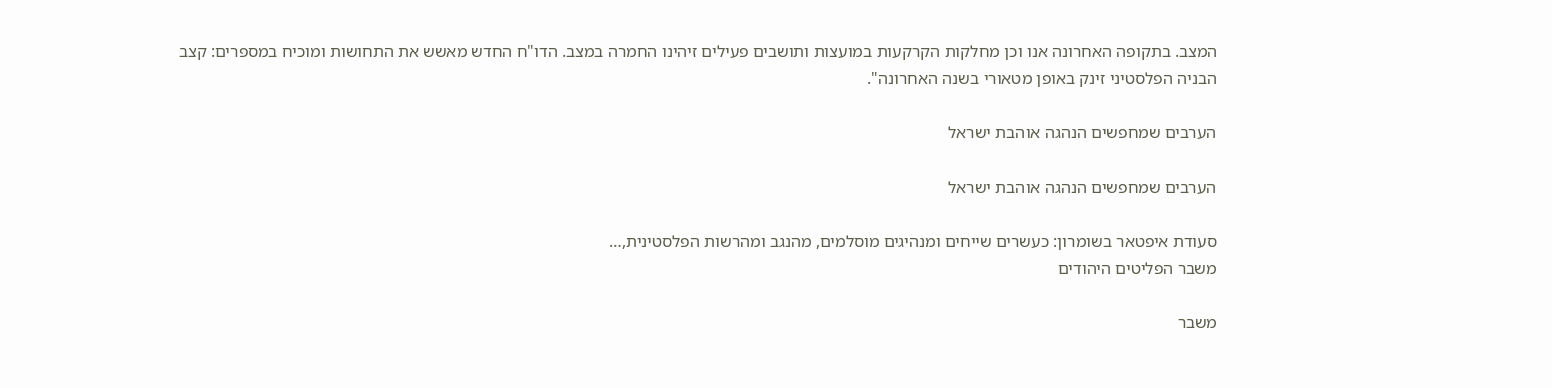המצב. בתקופה האחרונה אנו וכן מחלקות הקרקעות במועצות ותושבים פעילים זיהינו החמרה במצב. הדו"ח החדש מאשש את התחושות ומוכיח במספרים: קצב הבניה הפלסטיני זינק באופן מטאורי בשנה האחרונה".

הערבים שמחפשים הנהגה אוהבת ישראל

הערבים שמחפשים הנהגה אוהבת ישראל

סעודת איפטאר בשומרון: כעשרים שייחים ומנהיגים מוסלמים, מהנגב ומהרשות הפלסטינית,…
משבר הפליטים היהודים

משבר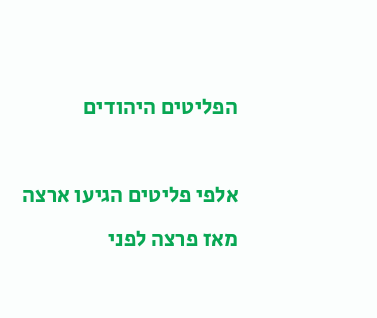הפליטים היהודים

אלפי פליטים הגיעו ארצה מאז פרצה לפני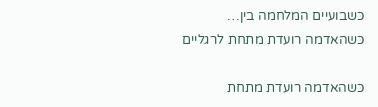כשבועיים המלחמה בין…
כשהאדמה רועדת מתחת לרגליים

כשהאדמה רועדת מתחת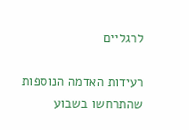לרגליים

רעידות האדמה הנוספות שהתרחשו בשבוע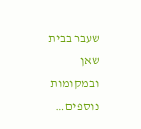שעבר בבית שאן ובמקומות נוספים…